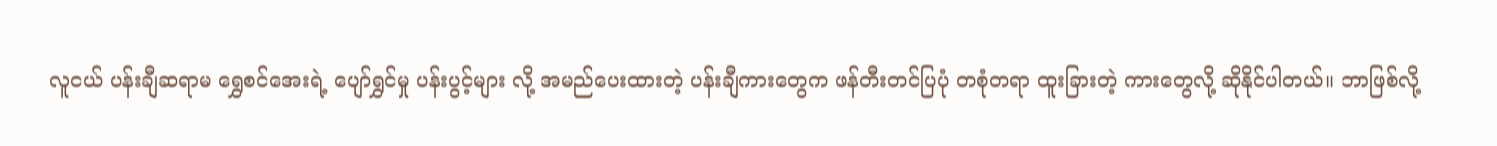လူငယ် ပန်းချီဆရာမ ရွှေစင်အေးရဲ့ ပျော်ရွှင်မှု ပန်းပွင့်များ လို့ အမည်ပေးထားတဲ့ ပန်းချီကားတွေက ဖန်တီးတင်ပြပုံ တစုံတရာ ထူးခြားတဲ့ ကားတွေလို့ ဆိုနိုင်ပါတယ်။ ဘာဖြစ်လို့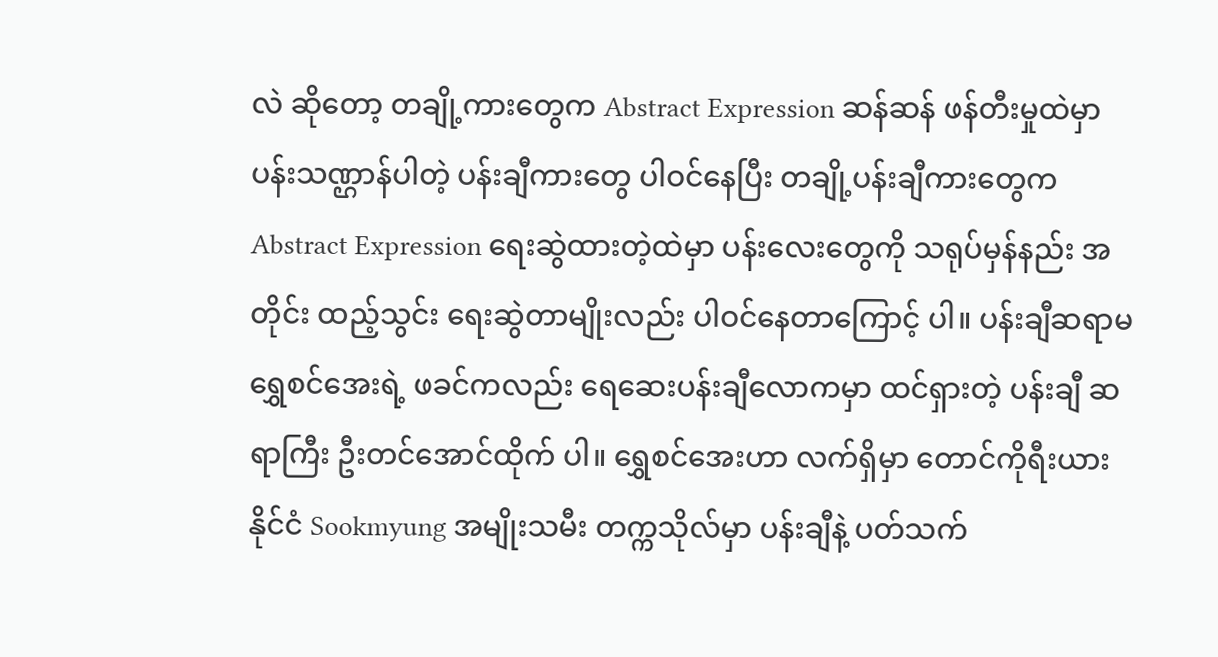လဲ ဆိုတော့ တချို့ကားတွေက Abstract Expression ဆန်ဆန် ဖန်တီးမှုထဲမှာ ပန်းသဏ္ဌာန်ပါတဲ့ ပန်းချီကားတွေ ပါဝင်နေပြီး တချို့ပန်းချီကားတွေက Abstract Expression ရေးဆွဲထားတဲ့ထဲမှာ ပန်းလေးတွေကို သရုပ်မှန်နည်း အတိုင်း ထည့်သွင်း ရေးဆွဲတာမျိုးလည်း ပါဝင်နေတာကြောင့် ပါ။ ပန်းချီဆရာမ ရွှေစင်အေးရဲ့ ဖခင်ကလည်း ရေဆေးပန်းချီလောကမှာ ထင်ရှားတဲ့ ပန်းချီ ဆရာကြီး ဦးတင်အောင်ထိုက် ပါ။ ရွှေစင်အေးဟာ လက်ရှိမှာ တောင်ကိုရီးယား နိုင်ငံ Sookmyung အမျိုးသမီး တက္ကသိုလ်မှာ ပန်းချီနဲ့ ပတ်သက်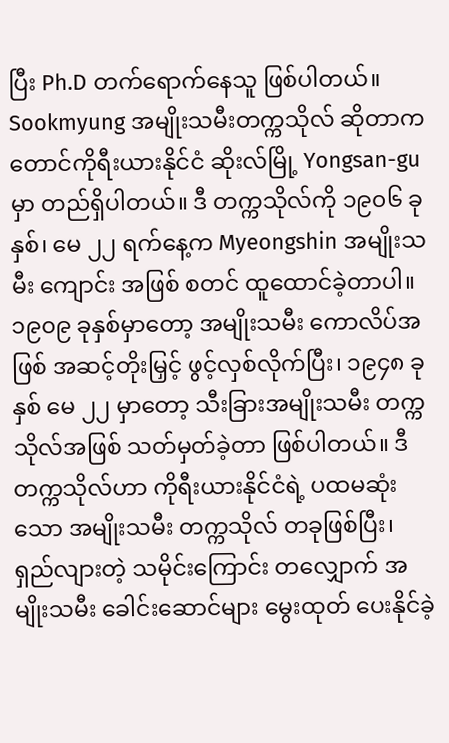ပြီး Ph.D တက်ရောက်နေသူ ဖြစ်ပါတယ်။
Sookmyung အမျိုးသမီးတက္ကသိုလ် ဆိုတာက တောင်ကိုရီးယားနိုင်ငံ ဆိုးလ်မြို့ Yongsan-gu မှာ တည်ရှိပါတယ်။ ဒီ တက္ကသိုလ်ကို ၁၉၀၆ ခုနှစ်၊ မေ ၂၂ ရက်နေ့က Myeongshin အမျိုးသမီး ကျောင်း အဖြစ် စတင် ထူထောင်ခဲ့တာပါ။ ၁၉၀၉ ခုနှစ်မှာတော့ အမျိုးသမီး ကောလိပ်အဖြစ် အဆင့်တိုးမြှင့် ဖွင့်လှစ်လိုက်ပြီး၊ ၁၉၄၈ ခုနှစ် မေ ၂၂ မှာတော့ သီးခြားအမျိုးသမီး တက္ကသိုလ်အဖြစ် သတ်မှတ်ခဲ့တာ ဖြစ်ပါတယ်။ ဒီတက္ကသိုလ်ဟာ ကိုရီးယားနိုင်ငံရဲ့ ပထမဆုံးသော အမျိုးသမီး တက္ကသိုလ် တခုဖြစ်ပြီး၊ ရှည်လျားတဲ့ သမိုင်းကြောင်း တလျှောက် အမျိုးသမီး ခေါင်းဆောင်များ မွေးထုတ် ပေးနိုင်ခဲ့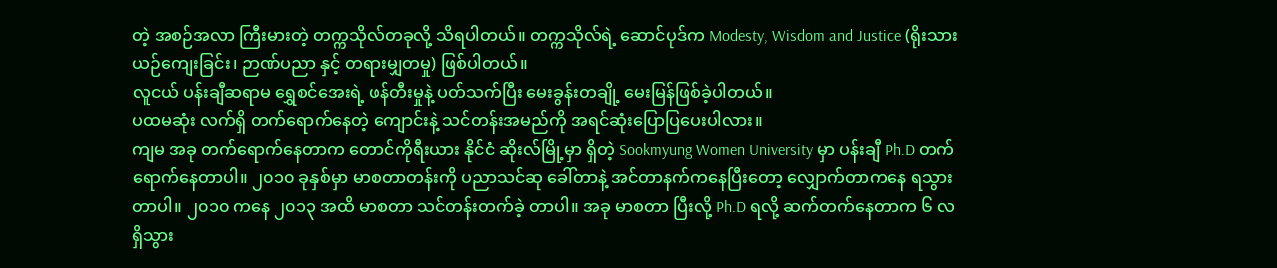တဲ့ အစဉ်အလာ ကြီးမားတဲ့ တက္ကသိုလ်တခုလို့ သိရပါတယ်။ တက္ကသိုလ်ရဲ့ ဆောင်ပုဒ်က Modesty, Wisdom and Justice (ရိုးသားယဉ်ကျေးခြင်း၊ ဉာဏ်ပညာ နှင့် တရားမျှတမှု) ဖြစ်ပါတယ်။
လူငယ် ပန်းချီဆရာမ ရွှေစင်အေးရဲ့ ဖန်တီးမှုနဲ့ ပတ်သက်ပြီး မေးခွန်းတချို့ မေးမြန်ဖြစ်ခဲ့ပါတယ်။
ပထမဆုံး လက်ရှိ တက်ရောက်နေတဲ့ ကျောင်းနဲ့ သင်တန်းအမည်ကို အရင်ဆုံးပြောပြပေးပါလား။
ကျမ အခု တက်ရောက်နေတာက တောင်ကိုရီးယား နိုင်ငံ ဆိုးလ်မြို့မှာ ရှိတဲ့ Sookmyung Women University မှာ ပန်းချီ Ph.D တက်ရောက်နေတာပါ။ ၂၀၁၀ ခုနှစ်မှာ မာစတာတန်းကို ပညာသင်ဆု ခေါ်တာနဲ့ အင်တာနက်ကနေပြီးတော့ လျှောက်တာကနေ ရသွားတာပါ။ ၂၀၁၀ ကနေ ၂၀၁၃ အထိ မာစတာ သင်တန်းတက်ခဲ့ တာပါ။ အခု မာစတာ ပြီးလို့ Ph.D ရလို့ ဆက်တက်နေတာက ၆ လ ရှိသွား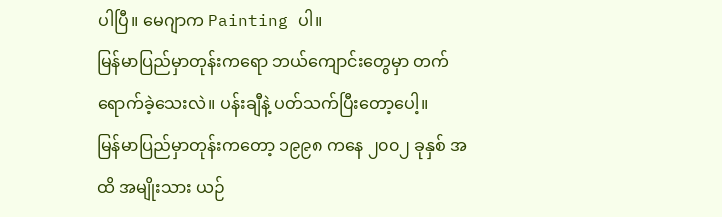ပါပြီ။ မေဂျာက Painting ပါ။
မြန်မာပြည်မှာတုန်းကရော ဘယ်ကျောင်းတွေမှာ တက်ရောက်ခဲ့သေးလဲ။ ပန်းချီနဲ့ ပတ်သက်ပြီးတော့ပေါ့။
မြန်မာပြည်မှာတုန်းကတော့ ၁၉၉၈ ကနေ ၂၀၀၂ ခုနှစ် အထိ အမျိုးသား ယဉ်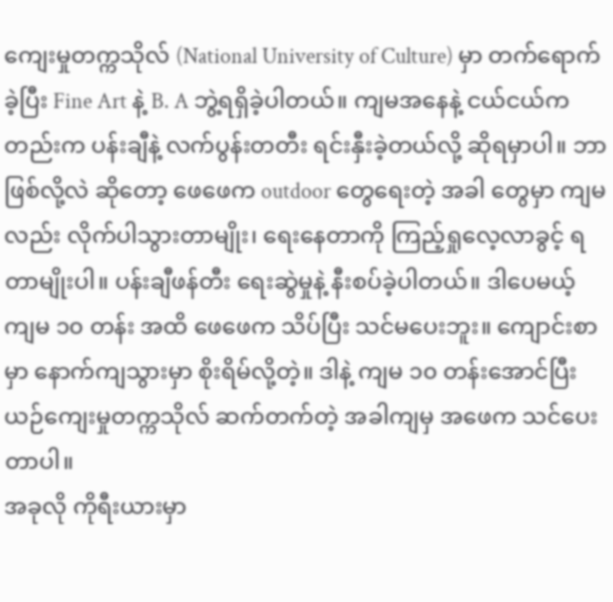ကျေးမှုတက္ကသိုလ် (National University of Culture) မှာ တက်ရောက်ခဲ့ပြီး Fine Art နဲ့ B. A ဘွဲ့ရရှိခဲ့ပါတယ်။ ကျမအနေနဲ့ ငယ်ငယ်ကတည်းက ပန်းချီနဲ့ လက်ပွန်းတတီး ရင်းနှီးခဲ့တယ်လို့ ဆိုရမှာပါ။ ဘာဖြစ်လို့လဲ ဆိုတော့ ဖေဖေက outdoor တွေရေးတဲ့ အခါ တွေမှာ ကျမလည်း လိုက်ပါသွားတာမျိုး၊ ရေးနေတာကို ကြည့်ရှုလေ့လာခွင့် ရတာမျိုးပါ။ ပန်းချီဖန်တီး ရေးဆွဲမှုနဲ့ နီးစပ်ခဲ့ပါတယ်။ ဒါပေမယ့် ကျမ ၁၀ တန်း အထိ ဖေဖေက သိပ်ပြီး သင်မပေးဘူး။ ကျောင်းစာမှာ နောက်ကျသွားမှာ စိုးရိမ်လို့တဲ့။ ဒါနဲ့ ကျမ ၁၀ တန်းအောင်ပြီး ယဉ်ကျေးမှုတက္ကသိုလ် ဆက်တက်တဲ့ အခါကျမှ အဖေက သင်ပေးတာပါ။
အခုလို ကိုရီးယားမှာ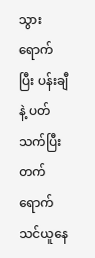သွားရောက်ပြီး ပန်းချီနဲ့ ပတ်သက်ပြီး တက်ရောက် သင်ယူနေ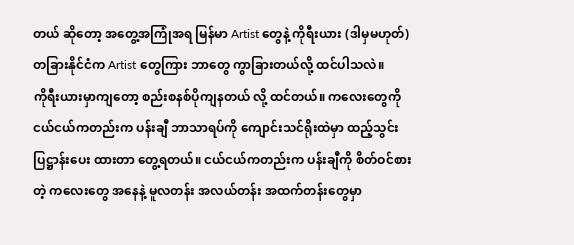တယ် ဆိုတော့ အတွေ့အကြုံအရ မြန်မာ Artist တွေနဲ့ ကိုရီးယား (ဒါမှမဟုတ်) တခြားနိုင်ငံက Artist တွေကြား ဘာတွေ ကွာခြားတယ်လို့ ထင်ပါသလဲ။
ကိုရီးယားမှာကျတော့ စည်းစနစ်ပိုကျနတယ် လို့ ထင်တယ်။ ကလေးတွေကို ငယ်ငယ်ကတည်းက ပန်းချီ ဘာသာရပ်ကို ကျောင်းသင်ရိုးထဲမှာ ထည့်သွင်းပြဋ္ဌာန်းပေး ထားတာ တွေ့ရတယ်။ ငယ်ငယ်ကတည်းက ပန်းချီကို စိတ်ဝင်စားတဲ့ ကလေးတွေ အနေနဲ့ မူလတန်း အလယ်တန်း အထက်တန်းတွေမှာ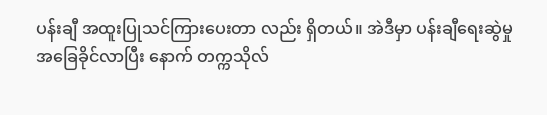ပန်းချီ အထူးပြုသင်ကြားပေးတာ လည်း ရှိတယ်။ အဲဒီမှာ ပန်းချီရေးဆွဲမှု အခြေခိုင်လာပြီး နောက် တက္ကသိုလ်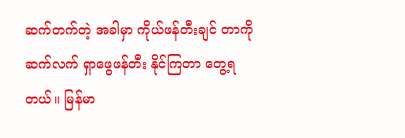ဆက်တက်တဲ့ အခါမှာ ကိုယ်ဖန်တီးချင် တာကို ဆက်လက် ရှာဖွေဖန်တီး နိုင်ကြတာ တွေ့ရတယ်။ မြန်မာ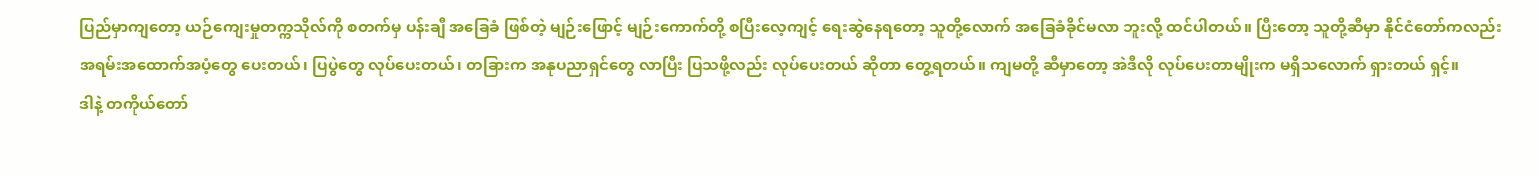ပြည်မှာကျတော့ ယဉ်ကျေးမှုတက္ကသိုလ်ကို စတက်မှ ပန်းချီ အခြေခံ ဖြစ်တဲ့ မျဉ်းဖြောင့် မျဉ်းကောက်တို့ စပြီးလေ့ကျင့် ရေးဆွဲနေရတော့ သူတို့လောက် အခြေခံခိုင်မလာ ဘူးလို့ ထင်ပါတယ်။ ပြီးတော့ သူတို့ဆီမှာ နိုင်ငံတော်ကလည်း အရမ်းအထောက်အပံ့တွေ ပေးတယ်၊ ပြပွဲတွေ လုပ်ပေးတယ်၊ တခြားက အနုပညာရှင်တွေ လာပြီး ပြသဖို့လည်း လုပ်ပေးတယ် ဆိုတာ တွေ့ရတယ်။ ကျမတို့ ဆီမှာတော့ အဲဒီလို လုပ်ပေးတာမျိုးက မရှိသလောက် ရှားတယ် ရှင့်။
ဒါနဲ့ တကိုယ်တော်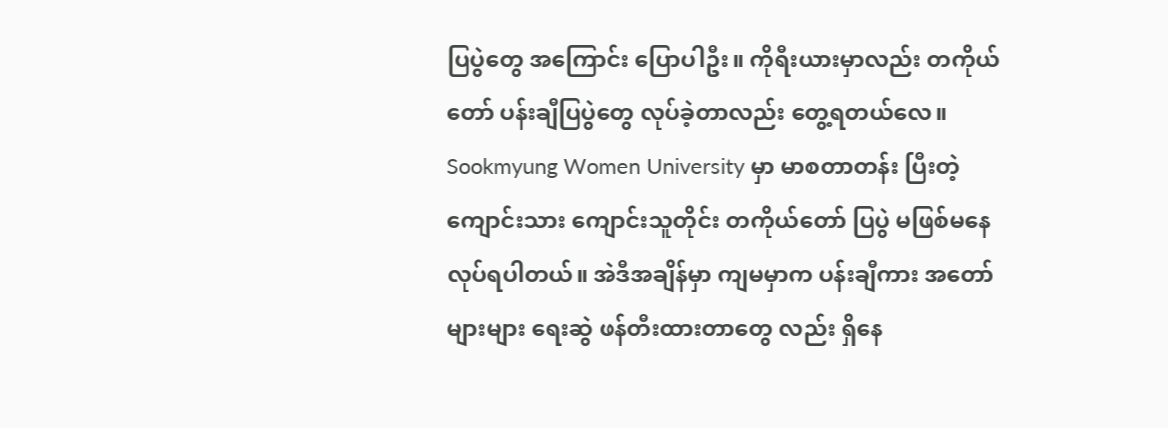ပြပွဲတွေ အကြောင်း ပြောပါဦး။ ကိုရီးယားမှာလည်း တကိုယ်တော် ပန်းချီပြပွဲတွေ လုပ်ခဲ့တာလည်း တွေ့ရတယ်လေ။
Sookmyung Women University မှာ မာစတာတန်း ပြီးတဲ့ ကျောင်းသား ကျောင်းသူတိုင်း တကိုယ်တော် ပြပွဲ မဖြစ်မနေ လုပ်ရပါတယ်။ အဲဒီအချိန်မှာ ကျမမှာက ပန်းချီကား အတော်များများ ရေးဆွဲ ဖန်တီးထားတာတွေ လည်း ရှိနေ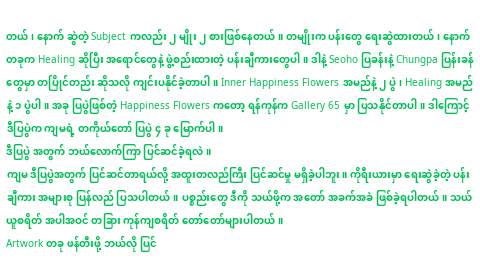တယ်၊ နောက် ဆွဲတဲ့ Subject ကလည်း ၂ မျိုး ၂ စားဖြစ်နေတယ်။ တမျိုးက ပန်းတွေ ရေးဆွဲထားတယ်၊ နောက်တခုက Healing ဆိုပြီး အရောင်တွေနဲ့ ဖွဲ့စည်းထားတဲ့ ပန်းချီကားတွေပါ။ ဒါနဲ့ Seoho ပြခန်းနဲ့ Chungpa ပြန်းခန်တွေမှာ တပြိုင်တည်း ဆိုသလို ကျင်းပနိုင်ခဲ့တာပါ။ Inner Happiness Flowers အမည်နဲ့ ၂ ပွဲ၊ Healing အမည်နဲ့ ၁ ပွဲပါ။ အခု ပြပွဲဖြစ်တဲ့ Happiness Flowers ကတော့ ရန်ကုန်က Gallery 65 မှာ ပြသနိုင်တာပါ။ ဒါကြောင့် ဒီပြပွဲက ကျမရဲ့ တကိုယ်တော် ပြပွဲ ၄ ခု မြောက်ပါ။
ဒီပြပွဲ အတွက် ဘယ်လောက်ကြာ ပြင်ဆင်ခဲ့ရလဲ။
ကျမ ဒီပြပွဲအတွက် ပြင်ဆင်တာရယ်လို့ အထူးတလည်ကြီး ပြင်ဆင်မှု မရှိခဲ့ပါဘူး။ ကိုရီးယားမှာ ရေးဆွဲခဲ့တဲ့ ပန်းချီကား အများစု ပြန်လည် ပြသပါတယ်။ ပစ္စည်းတွေ ဒီကို သယ်ဖို့က အတော် အခက်အခဲ ဖြစ်ခဲ့ရပါတယ်။ သယ်ယူစရိတ် အပါအဝင် တခြား ကုန်ကျစရိတ် တော်တော်များပါတယ်။
Artwork တခု ဖန်တီးဖို့ ဘယ်လို ပြင်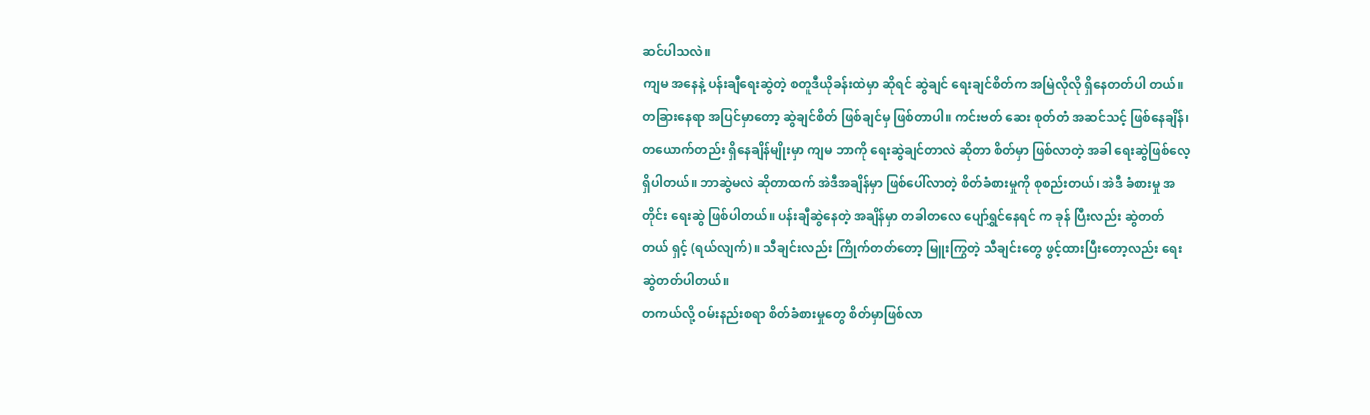ဆင်ပါသလဲ။
ကျမ အနေနဲ့ ပန်းချီရေးဆွဲတဲ့ စတူဒီယိုခန်းထဲမှာ ဆိုရင် ဆွဲချင် ရေးချင်စိတ်က အမြဲလိုလို ရှိနေတတ်ပါ တယ်။ တခြားနေရာ အပြင်မှာတော့ ဆွဲချင်စိတ် ဖြစ်ချင်မှ ဖြစ်တာပါ။ ကင်းဗတ် ဆေး စုတ်တံ အဆင်သင့် ဖြစ်နေချိန်၊ တယောက်တည်း ရှိနေချိန်မျိုးမှာ ကျမ ဘာကို ရေးဆွဲချင်တာလဲ ဆိုတာ စိတ်မှာ ဖြစ်လာတဲ့ အခါ ရေးဆွဲဖြစ်လေ့ ရှိပါတယ်။ ဘာဆွဲမလဲ ဆိုတာထက် အဲဒီအချိန်မှာ ဖြစ်ပေါ်လာတဲ့ စိတ်ခံစားမှုကို စုစည်းတယ်၊ အဲဒီ ခံစားမှု အတိုင်း ရေးဆွဲ ဖြစ်ပါတယ်။ ပန်းချီဆွဲနေတဲ့ အချိန်မှာ တခါတလေ ပျော်ရွှင်နေရင် က ခုန် ပြီးလည်း ဆွဲတတ်တယ် ရှင့် (ရယ်လျက်)။ သီချင်းလည်း ကြိုက်တတ်တော့ မြူးကြွတဲ့ သီချင်းတွေ ဖွင့်ထားပြီးတော့လည်း ရေးဆွဲတတ်ပါတယ်။
တကယ်လို့ ဝမ်းနည်းစရာ စိတ်ခံစားမှုတွေ စိတ်မှာဖြစ်လာ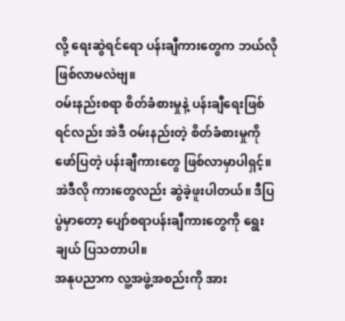လို့ ရေးဆွဲရင်ရော ပန်းချီကားတွေက ဘယ်လို ဖြစ်လာမလဲဗျ။
ဝမ်းနည်းစရာ စိတ်ခံစားမှုနဲ့ ပန်းချီရေးဖြစ်ရင်လည်း အဲဒီ ဝမ်းနည်းတဲ့ စိတ်ခံစားမှုကို ဖော်ပြတဲ့ ပန်းချီကားတွေ ဖြစ်လာမှာပါရှင့်။ အဲဒီလို ကားတွေလည်း ဆွဲခဲ့ဖူးပါတယ်။ ဒီပြပွဲမှာတော့ ပျော်စရာပန်းချီကားတွေကို ရွေးချယ် ပြသတာပါ။
အနုပညာက လူ့အဖွဲ့အစည်းကို အား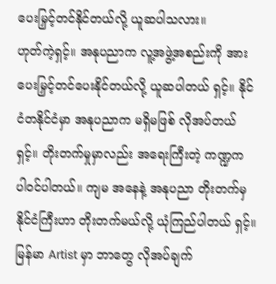ပေးမြှင့်တင်နိုင်တယ်လို့ ယူဆပါသလား။
ဟုတ်ကဲ့ရှင့်။ အနုပညာက လူ့အဖွဲ့အစည်းကို အားပေးမြှင့်တင်ပေးနိုင်တယ်လို့ ယူဆပါတယ် ရှင့်။ နိုင်ငံတနိုင်ငံမှာ အနုပညာက မရှိမဖြစ် လိုအပ်တယ်ရှင့်။ တိုးတက်မှုမှာလည်း အရေးကြီးတဲ့ ကဏ္ဍက ပါဝင်ပါတယ်။ ကျမ အနေနဲ့ အနုပညာ တိုးတက်မှ နိုင်ငံကြီးဟာ တိုးတက်မယ်လို့ ယုံကြည်ပါတယ် ရှင့်။
မြန်မာ Artist မှာ ဘာတွေ လိုအပ်ချက်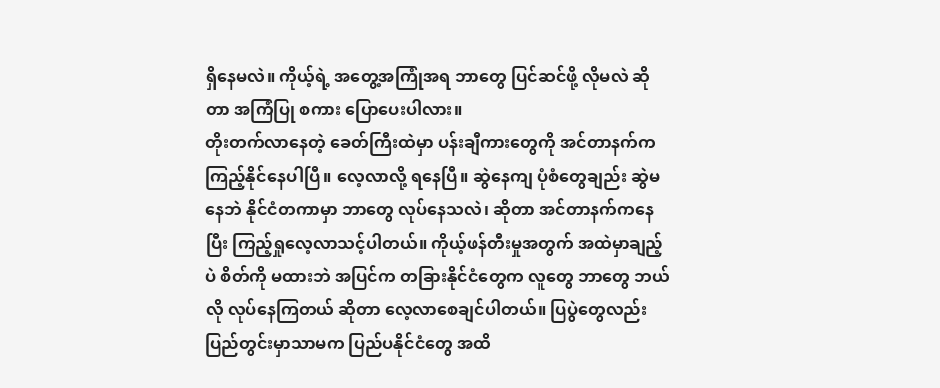ရှိနေမလဲ။ ကိုယ့်ရဲ့ အတွေ့အကြုံအရ ဘာတွေ ပြင်ဆင်ဖို့ လိုမလဲ ဆိုတာ အကြံပြု စကား ပြောပေးပါလား။
တိုးတက်လာနေတဲ့ ခေတ်ကြီးထဲမှာ ပန်းချီကားတွေကို အင်တာနက်က ကြည့်နိုင်နေပါပြီ။ လေ့လာလို့ ရနေပြီ။ ဆွဲနေကျ ပုံစံတွေချည်း ဆွဲမနေဘဲ နိုင်ငံတကာမှာ ဘာတွေ လုပ်နေသလဲ၊ ဆိုတာ အင်တာနက်ကနေပြီး ကြည့်ရှုလေ့လာသင့်ပါတယ်။ ကိုယ့်ဖန်တီးမှုအတွက် အထဲမှာချည့်ပဲ စိတ်ကို မထားဘဲ အပြင်က တခြားနိုင်ငံတွေက လူတွေ ဘာတွေ ဘယ်လို လုပ်နေကြတယ် ဆိုတာ လေ့လာစေချင်ပါတယ်။ ပြပွဲတွေလည်း ပြည်တွင်းမှာသာမက ပြည်ပနိုင်ငံတွေ အထိ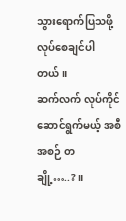သွားရောက်ပြသဖို့ လုပ်စေချင်ပါတယ်။
ဆက်လက် လုပ်ကိုင်ဆောင်ရွက်မယ့် အစီအစဉ် တချို့…..?။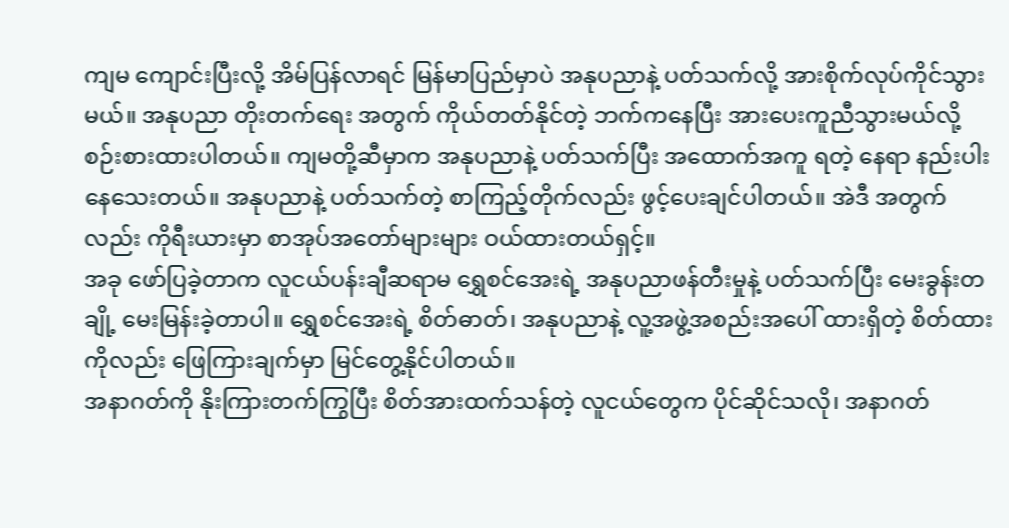ကျမ ကျောင်းပြီးလို့ အိမ်ပြန်လာရင် မြန်မာပြည်မှာပဲ အနုပညာနဲ့ ပတ်သက်လို့ အားစိုက်လုပ်ကိုင်သွားမယ်။ အနုပညာ တိုးတက်ရေး အတွက် ကိုယ်တတ်နိုင်တဲ့ ဘက်ကနေပြီး အားပေးကူညီသွားမယ်လို့ စဉ်းစားထားပါတယ်။ ကျမတို့ဆီမှာက အနုပညာနဲ့ ပတ်သက်ပြီး အထောက်အကူ ရတဲ့ နေရာ နည်းပါးနေသေးတယ်။ အနုပညာနဲ့ ပတ်သက်တဲ့ စာကြည့်တိုက်လည်း ဖွင့်ပေးချင်ပါတယ်။ အဲဒီ အတွက်လည်း ကိုရီးယားမှာ စာအုပ်အတော်များများ ဝယ်ထားတယ်ရှင့်။
အခု ဖော်ပြခဲ့တာက လူငယ်ပန်းချီဆရာမ ရွှေစင်အေးရဲ့ အနုပညာဖန်တီးမှုနဲ့ ပတ်သက်ပြီး မေးခွန်းတချို့ မေးမြန်းခဲ့တာပါ။ ရွှေစင်အေးရဲ့ စိတ်ဓာတ်၊ အနုပညာနဲ့ လူ့အဖွဲ့အစည်းအပေါ် ထားရှိတဲ့ စိတ်ထားကိုလည်း ဖြေကြားချက်မှာ မြင်တွေ့နိုင်ပါတယ်။
အနာဂတ်ကို နိုးကြားတက်ကြွပြီး စိတ်အားထက်သန်တဲ့ လူငယ်တွေက ပိုင်ဆိုင်သလို၊ အနာဂတ်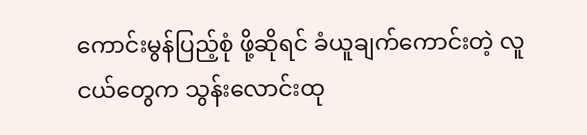ကောင်းမွန်ပြည့်စုံ ဖို့ဆိုရင် ခံယူချက်ကောင်းတဲ့ လူငယ်တွေက သွန်းလောင်းထု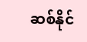ဆစ်နိုင်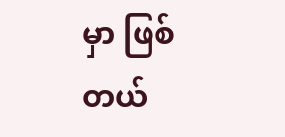မှာ ဖြစ်တယ်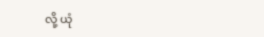လို့ ယုံ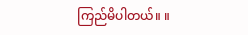ကြည်မိပါတယ်။ ။